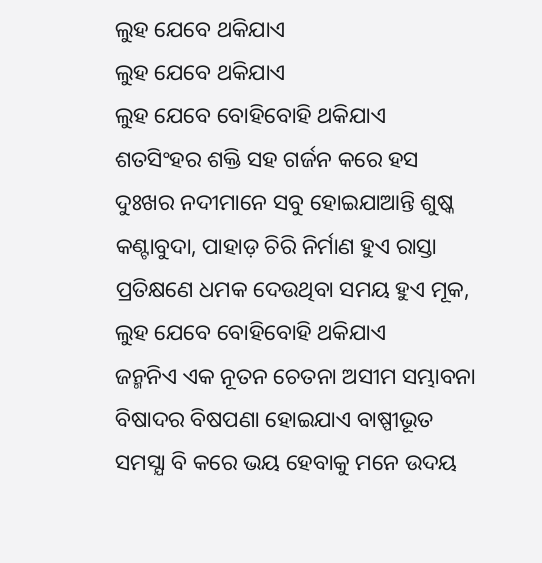ଲୁହ ଯେବେ ଥକିଯାଏ
ଲୁହ ଯେବେ ଥକିଯାଏ
ଲୁହ ଯେବେ ବୋହିବୋହି ଥକିଯାଏ
ଶତସିଂହର ଶକ୍ତି ସହ ଗର୍ଜନ କରେ ହସ
ଦୁଃଖର ନଦୀମାନେ ସବୁ ହୋଇଯାଆନ୍ତି ଶୁଷ୍କ
କଣ୍ଟାବୁଦା, ପାହାଡ଼ ଚିରି ନିର୍ମାଣ ହୁଏ ରାସ୍ତା
ପ୍ରତିକ୍ଷଣେ ଧମକ ଦେଉଥିବା ସମୟ ହୁଏ ମୂକ,
ଲୁହ ଯେବେ ବୋହିବୋହି ଥକିଯାଏ
ଜନ୍ମନିଏ ଏକ ନୂତନ ଚେତନା ଅସୀମ ସମ୍ଭାବନା
ବିଷାଦର ବିଷପଣା ହୋଇଯାଏ ବାଷ୍ପୀଭୂତ
ସମସ୍ଯା ବି କରେ ଭୟ ହେବାକୁ ମନେ ଉଦୟ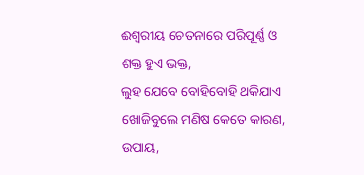ଈଶ୍ବରୀୟ ଚେତନାରେ ପରିପୂର୍ଣ୍ଣ ଓ ଶକ୍ତ ହୁଏ ଭକ୍ତ,
ଲୁହ ଯେବେ ବୋହିବୋହି ଥକିଯାଏ
ଖୋଜିବୁଲେ ମଣିଷ କେତେ କାରଣ, ଉପାୟ,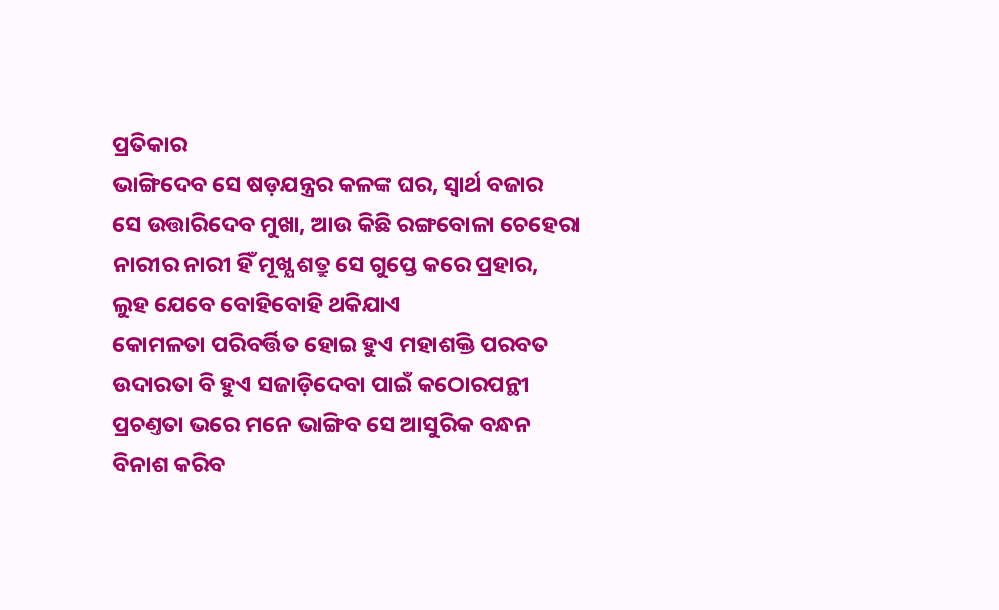ପ୍ରତିକାର
ଭାଙ୍ଗିଦେବ ସେ ଷଡ଼ଯନ୍ତ୍ରର କଳଙ୍କ ଘର, ସ୍ୱାର୍ଥ ବଜାର
ସେ ଉତ୍ତାରିଦେବ ମୁଖା, ଆଉ କିଛି ରଙ୍ଗବୋଳା ଚେହେରା
ନାରୀର ନାରୀ ହିଁ ମୂଖ୍ଯ ଶତ୍ରୁ ସେ ଗୁପ୍ତେ କରେ ପ୍ରହାର,
ଲୁହ ଯେବେ ବୋହିବୋହି ଥକିଯାଏ
କୋମଳତା ପରିବର୍ତ୍ତିତ ହୋଇ ହୁଏ ମହାଶକ୍ତି ପରବତ
ଉଦାରତା ବି ହୁଏ ସଜାଡ଼ିଦେବା ପାଇଁ କଠୋରପନ୍ଥୀ
ପ୍ରଚଣ୍ତତା ଭରେ ମନେ ଭାଙ୍ଗିବ ସେ ଆସୁରିକ ବନ୍ଧନ
ବିନାଶ କରିବ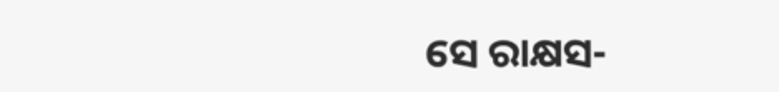ସେ ରାକ୍ଷସ-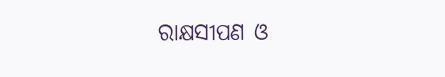ରାକ୍ଷସୀପଣ ଓ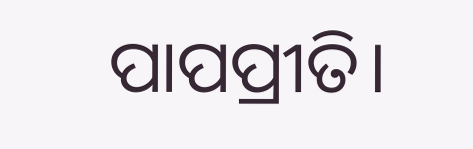ପାପପ୍ରୀତି।